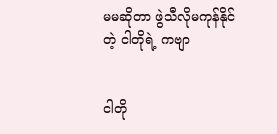မမဆိုတာ ဖွဲသီလိုမကုန်နိုင်တဲ့ ငါတိုရဲ့ ကဗျာ


ငါတို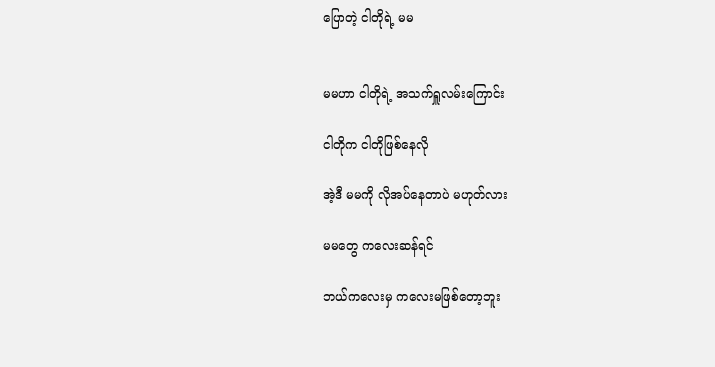ပြောတဲ့ ငါတိုရဲ့ မမ


မမဟာ ငါတိုရဲ့ အသက်ရှူလမ်းကြောင်း

ငါတိုက ငါတိုဖြစ်နေလို

အဲ့ဒီ မမကို လိုအပ်နေတာပဲ မဟုတ်လား

မမတွေ ကလေးဆန်ရင်

ဘယ်ကလေးမှ ကလေးမဖြစ်တော့ဘူး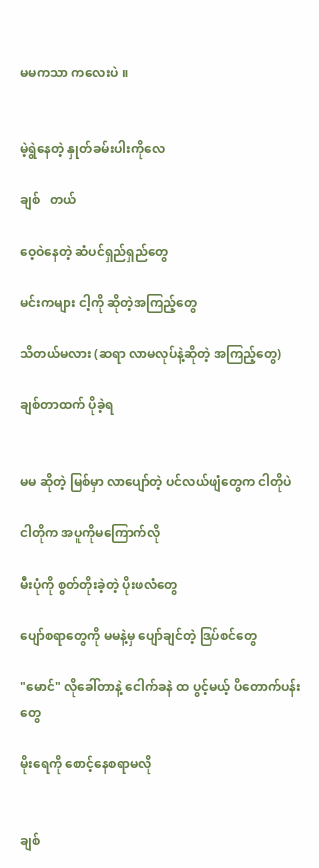မမကသာ ကလေးပဲ ။


မဲ့ရွဲနေတဲ့ နှုတ်ခမ်းပါးကိုလေ

ချစ်   တယ်

ဝေ့ဝဲနေတဲ့ ဆံပင်ရှည်ရှည်တွေ

မင်းကများ ငါ့ကို ဆိုတဲ့အကြည့်တွေ

သိတယ်မလား (ဆရာ လာမလုပ်နဲ့ဆိုတဲ့ အကြည့်တွေ)

ချစ်တာထက် ပိုခဲ့ရ


မမ ဆိုတဲ့ မြစ်မှာ လာပျော်တဲ့ ပင်လယ်ဖျံတွေက ငါတိုပဲ

ငါတိုက အပူကိုမကြောက်လို

မီးပုံကို စွတ်တိုးခဲ့တဲ့ ပိုးဖလံတွေ

ပျော်စရာတွေကို မမနဲ့မှ ပျော်ချင်တဲ့ ဒြပ်စင်တွေ

"မောင်" လိုခေါ်တာနဲ့ ငေါက်ခနဲ ထ ပွင့်မယ့် ပိတောက်ပန်းတွေ

မိုးရေကို စောင့်နေစရာမလို


ချစ်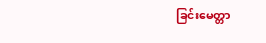ခြင်းမေတ္တာ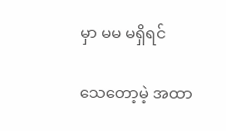မှာ မမ မရှိရင်

သေတော့မဲ့ အထာ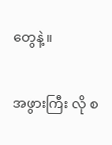တွေနဲ့ ။


အဖွားကြီး လို စ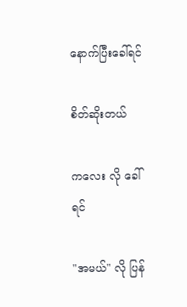နောက်ပြီးခေါ်ရင်

စိတ်ဆိုးတယ်

ကလေး လို ခေါ်ရင်

"အမယ်" လို ပြန်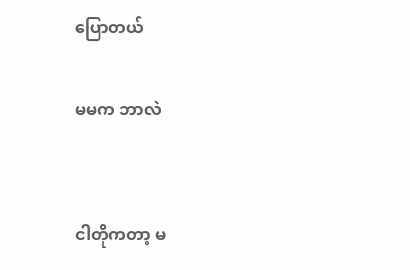ပြောတယ်

မမက ဘာလဲ


ငါတိုကတာ့ မ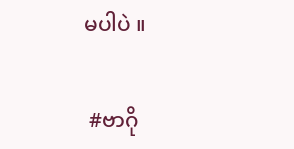မပါပဲ ။


 #ဗာဂို